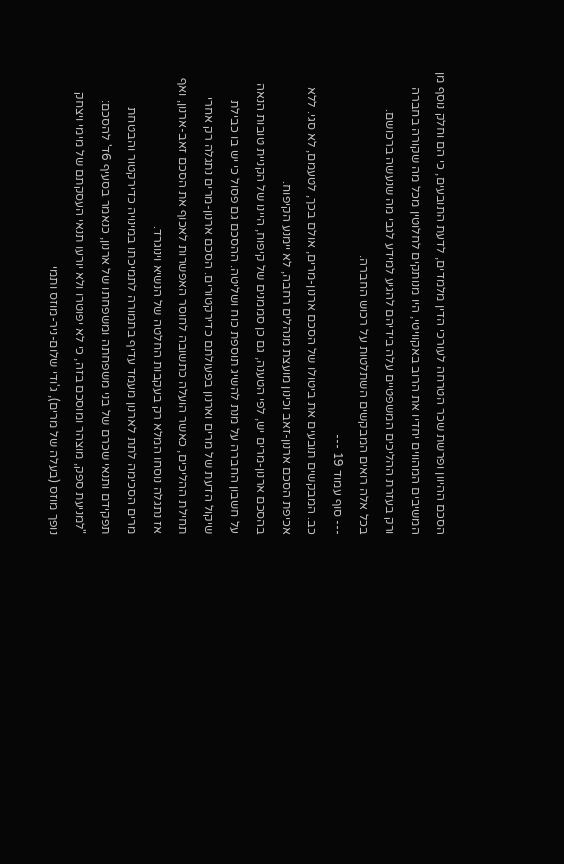הסכם ההיוון ופרשת שכר הטרחה לעורכי הדין מלמדים, לדעת התובעים, כי הם וחלק נוסף מן המשיבים המהווים יחדיו את הרוב באקוויטי, היו מנותקים לחלוטין מכל מה שקורה בחברה ורק בעזרת ההליכים המשפטיים עלה בידיהם להגיע למידע לגבי מה שנעשה ברכושם.
בכל אלה רואים המבקשים השתלטות על רכוש החברה.
--- סוף עמוד 19 ---
כב. המבקשים תובעים את ביטולו של הסכם ארנון-מרים, אולם בכך, לטעמם, לא סגי. ללא אכיפת הסכם ארנון-זאב וכינון מועצת מנהלים רחבה, לא יימנע הקיפוח.
בהסכם ארנון-מרים יש, לפי הטענה, גם כן סממנים של קיפוח, היינו של הקניית טובות הנאה על חשבון החברה על מנת להשיג תוספת כוח ושליטה. ההסכם גם פסול כי יש בו כבילת שיקול הדעת של מרים וארנון בפעולתם כדירקטורים. הסכם ארנון-מרים נתגלה רק אחרי תחילת ההליכים, כאשר הועלה כתשובה לחוסר האפשרות לאכוף את הסכם זאב-ארנון, ואף אז נתגלה נוסחו המלא רק בעקבות החלטה של הנשיא וינוגרד.
מרים הסכימה לתת לארנון מעמד עדיף בתמורה לתמיכתו במינויה כדירקטור והבטחת תפקידם ותנאי שכרם של בני משפחתה ומשפחתו של ארנון, כנאמר בסעיף 6ד' להסכם:
"למניעת ספק, מוצהר ומוסכם בזה, כי לא יפוטרו ולא יורעו תנאי העסקתם של מימי ויצחק נופך מוזס (בעלה של מרים), ג'ודי שלום-ניר-מוזס ותמי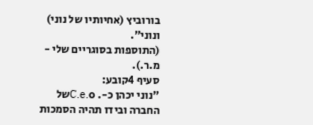בורוביץ (אחיותיו של נוני) ונוני".
(התוספות בסוגריים שלי - מ.ר.).
סעיף 4קובע:
"נוני יכהן כ-. C.e.oשל החברה ובידו תהיה הסמכות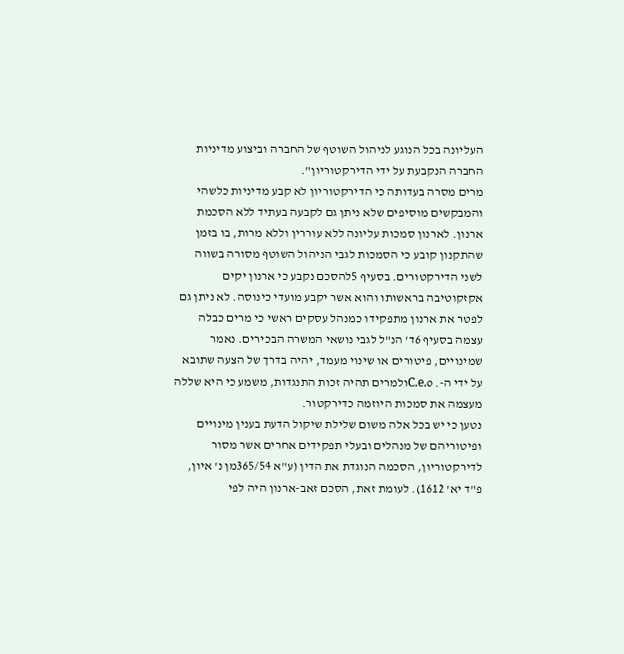העליונה בכל הנוגע לניהול השוטף של החברה וביצוע מדיניות החברה הנקבעת על ידי הדירקטוריון".
מרים מסרה בעדותה כי הדירקטוריון לא קבע מדיניות כלשהי והמבקשים מוסיפים שלא ניתן גם לקבעה בעתיד ללא הסכמת ארנון. לארנון סמכות עליונה ללא עוררין וללא מרות, בו בזמן שהתקנון קובע כי הסמכות לגבי הניהול השוטף מסורה בשווה לשני הדירקטורים. בסעיף 5להסכם נקבע כי ארנון יקים אקזקוטיבה בראשותו והוא אשר יקבע מועדי כינוסה. לא ניתן גם לפטר את ארנון מתפקידו כמנהל עסקים ראשי כי מרים כבלה עצמה בסעיף 6ד' הנ"ל לגבי נושאי המשרה הבכירים. נאמר שמינויים, פיטורים או שינוי מעמד, יהיה בדרך של הצעה שתובא על ידי ה-. C.e.oולמרים תהיה זכות התנגדות, משמע כי היא שללה מעצמה את סמכות היוזמה כדירקטור.
נטען כי יש בכל אלה משום שלילת שיקול הדעת בענין מינויים ופיטוריהם של מנהלים ובעלי תפקידים אחרים אשר מסור לדירקטוריון, הסכמה הנוגדת את הדין (ע"א 365/54מן נ' איון, פ"ד יא' 1612). לעומת זאת, הסכם זאב-ארנון היה לפי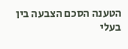הטענה הסכם הצבעה בין בעלי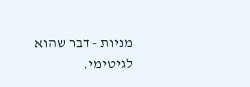מניות - דבר שהוא לגיטימי.